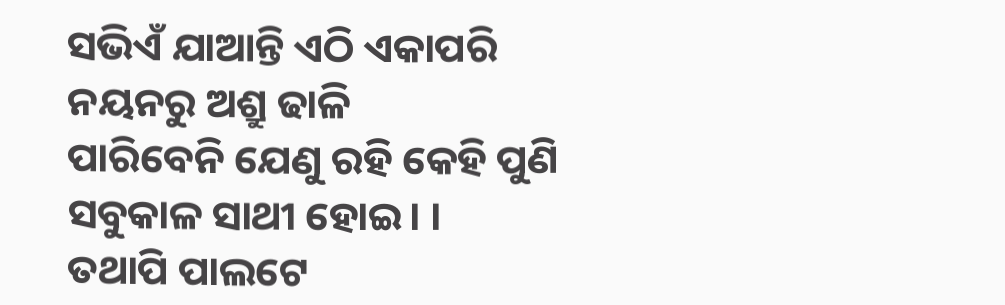ସଭିଏଁ ଯାଆନ୍ତି ଏଠି ଏକାପରି
ନୟନରୁ ଅଶ୍ରୁ ଢାଳି
ପାରିବେନି ଯେଣୁ ରହି କେହି ପୁଣି
ସବୁକାଳ ସାଥୀ ହୋଇ। ।
ତଥାପି ପାଲଟେ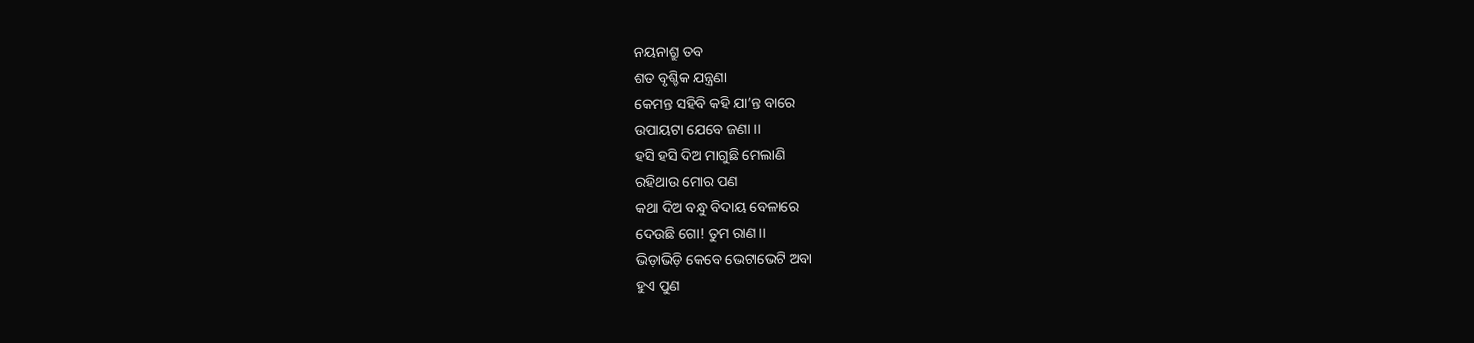ନୟନାଶ୍ରୁ ତବ
ଶତ ବୃଶ୍ଚିକ ଯନ୍ତ୍ରଣା
କେମନ୍ତ ସହିବି କହି ଯା’ନ୍ତ ବାରେ
ଉପାୟଟା ଯେବେ ଜଣା ।।
ହସି ହସି ଦିଅ ମାଗୁଛି ମେଲାଣି
ରହିଥାଉ ମୋର ପଣ
କଥା ଦିଅ ବନ୍ଧୁ ବିଦାୟ ବେଳାରେ
ଦେଉଛି ଗୋ! ତୁମ ରାଣ।।
ଭିଡ଼ାଭିଡ଼ି କେବେ ଭେଟାଭେଟି ଅବା
ହୁଏ ପୁଣ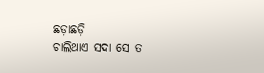ଛଡ଼ାଛଡ଼ି
ଚାଲିଥାଏ ସଦା ସେ ତ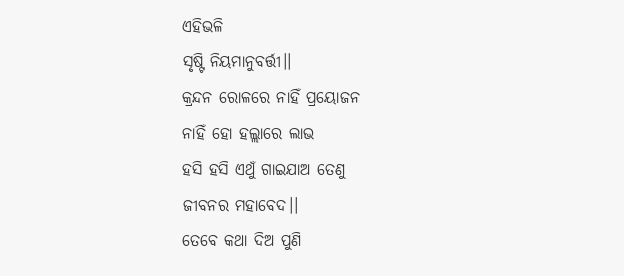ଏହିଭଳି
ସୃଷ୍ଟି ନିୟମାନୁବର୍ତ୍ତୀ।।
କ୍ରନ୍ଦନ ରୋଳରେ ନାହିଁ ପ୍ରୟୋଜନ
ନାହିଁ ହୋ ହଲ୍ଲାରେ ଲାଭ
ହସି ହସି ଏଥୁଁ ଗାଇଯାଅ ତେଣୁ
ଜୀବନର ମହାବେଦ।।
ତେବେ କଥା ଦିଅ ପୁଣି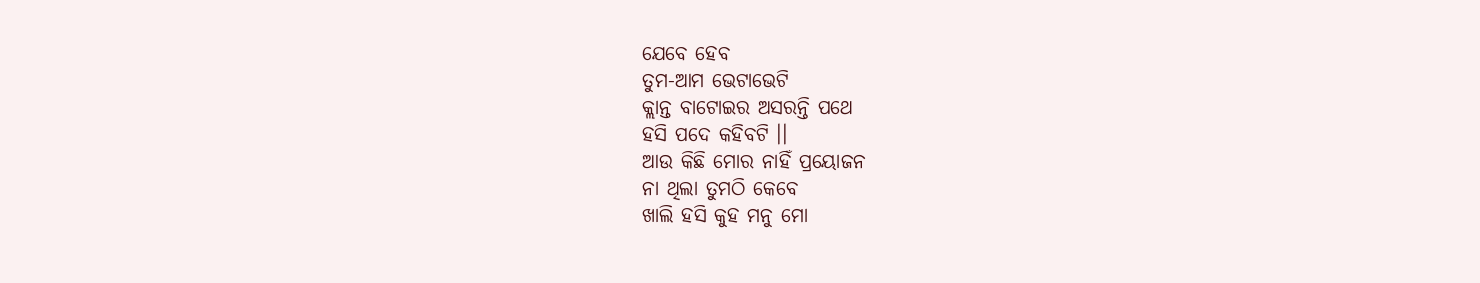ଯେବେ ହେବ
ତୁମ-ଆମ ଭେଟାଭେଟି
କ୍ଲାନ୍ତ ବାଟୋଇର ଅସରନ୍ତି ପଥେ
ହସି ପଦେ କହିବଟି ।।
ଆଉ କିଛି ମୋର ନାହିଁ ପ୍ରୟୋଜନ
ନା ଥିଲା ତୁମଠି କେବେ
ଖାଲି ହସି କୁହ ମନୁ ମୋ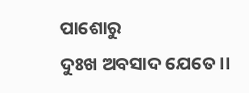ପାଶୋରୁ
ଦୁଃଖ ଅବସାଦ ଯେତେ।।